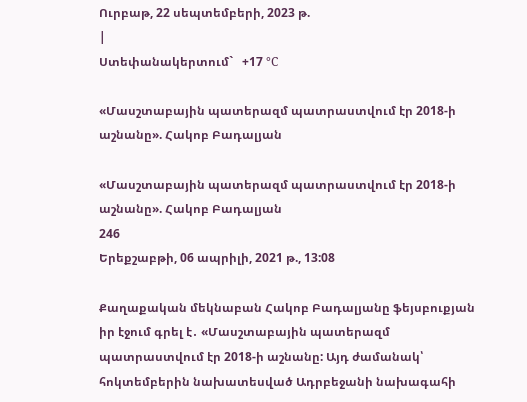Ուրբաթ, 22 սեպտեմբերի, 2023 թ.
|
Ստեփանակերտում`   +17 °C

«Մասշտաբային պատերազմ պատրաստվում էր 2018-ի աշնանը». Հակոբ Բադալյան

«Մասշտաբային պատերազմ պատրաստվում էր 2018-ի աշնանը». Հակոբ Բադալյան
246
Երեքշաբթի, 06 ապրիլի, 2021 թ., 13:08

Քաղաքական մեկնաբան Հակոբ Բադալյանը ֆեյսբուքյան իր էջում գրել է․ «Մասշտաբային պատերազմ պատրաստվում էր 2018-ի աշնանը: Այդ ժամանակ՝ հոկտեմբերին նախատեսված Ադրբեջանի նախագահի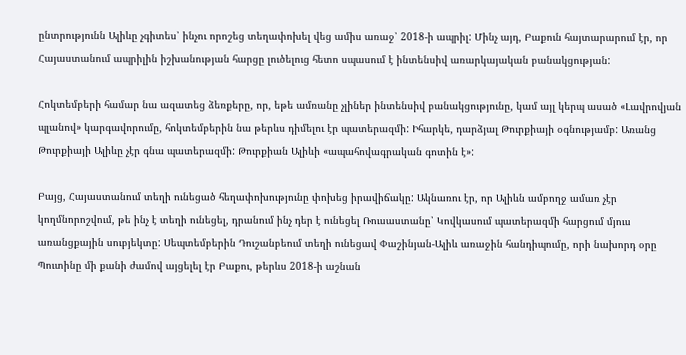ընտրությունն Ալիևը չգիտես՝ ինչու որոշեց տեղափոխել վեց ամիս առաջ՝ 2018-ի ապրիլ: Մինչ այդ, Բաքուն հայտարարում էր, որ Հայաստանում ապրիլին իշխանության հարցը լուծելուց հետո սպասում է ինտենսիվ առարկայական բանակցության:

Հոկտեմբերի համար նա ազատեց ձեռքերը, որ, եթե ամռանը չլիներ ինտենսիվ բանակցությունը, կամ այլ կերպ ասած «Լավրովյան պլանով» կարգավորումը, հոկտեմբերին նա թերևս դիմելու էր պատերազմի: Իհարկե, դարձյալ Թուրքիայի օգնությամբ: Առանց Թուրքիայի Ալիևը չէր գնա պատերազմի: Թուրքիան Ալիևի «ապահովագրական գոտին է»:

Բայց, Հայաստանում տեղի ունեցած հեղափոխությունը փոխեց իրավիճակը: Ակնառու էր, որ Ալիևն ամբողջ ամառ չէր կողմնորոշվում, թե ինչ է տեղի ունեցել, դրանում ինչ դեր է ունեցել Ռուսաստանը՝ Կովկասում պատերազմի հարցում մյուս առանցքային սուբյեկտը: Սեպտեմբերին Դուշանբեում տեղի ունեցավ Փաշինյան-Ալիև առաջին հանդիպումը, որի նախորդ օրը Պուտինը մի քանի ժամով այցելել էր Բաքու, թերևս 2018-ի աշնան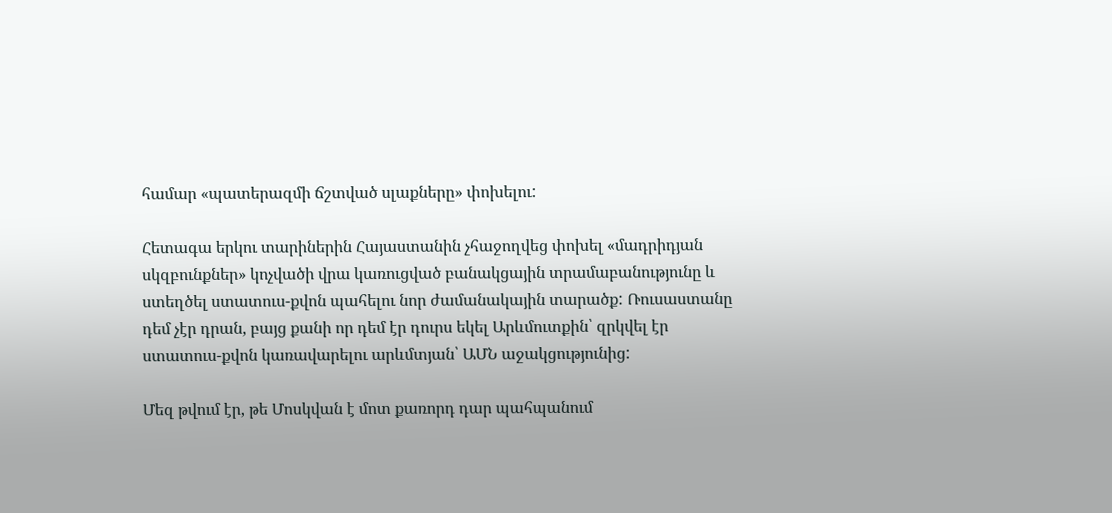համար «պատերազմի ճշտված սլաքները» փոխելու:

Հետագա երկու տարիներին Հայաստանին չհաջողվեց փոխել «մադրիդյան սկզբունքներ» կոչվածի վրա կառուցված բանակցային տրամաբանությունը և ստեղծել ստատուս-քվոն պահելու նոր ժամանակային տարածք: Ռուսաստանը դեմ չէր դրան, բայց քանի որ դեմ էր դուրս եկել Արևմուտքին՝ զրկվել էր ստատուս-քվոն կառավարելու արևմտյան՝ ԱՄՆ աջակցությունից:

Մեզ թվում էր, թե Մոսկվան է մոտ քառորդ դար պահպանում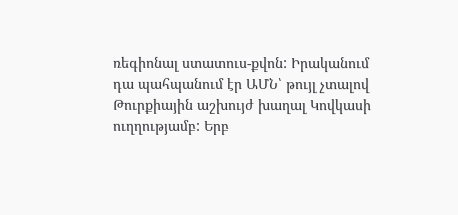ռեգիոնալ ստատուս-քվոն: Իրականում դա պահպանում էր ԱՄՆ՝ թույլ չտալով Թուրքիային աշխույժ խաղալ Կովկասի ուղղությամբ: Երբ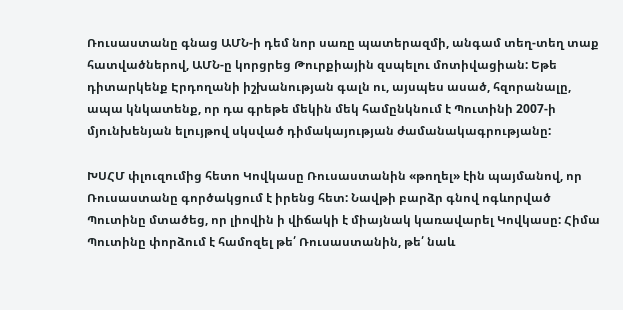Ռուսաստանը գնաց ԱՄՆ-ի դեմ նոր սառը պատերազմի, անգամ տեղ-տեղ տաք հատվածներով, ԱՄՆ-ը կորցրեց Թուրքիային զսպելու մոտիվացիան: Եթե դիտարկենք Էրդողանի իշխանության գալն ու, այսպես ասած, հզորանալը, ապա կնկատենք, որ դա գրեթե մեկին մեկ համընկնում է Պուտինի 2007-ի մյունխենյան ելույթով սկսված դիմակայության ժամանակագրությանը:

ԽՍՀՄ փլուզումից հետո Կովկասը Ռուսաստանին «թողել» էին պայմանով, որ Ռուսաստանը գործակցում է իրենց հետ: Նավթի բարձր գնով ոգևորված Պուտինը մտածեց, որ լիովին ի վիճակի է միայնակ կառավարել Կովկասը: Հիմա Պուտինը փորձում է համոզել թե՛ Ռուսաստանին, թե՛ նաև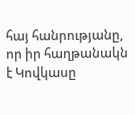հայ հանրությանը, որ իր հաղթանակն է Կովկասը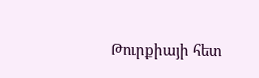Թուրքիայի հետ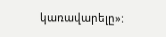կառավարելը»: